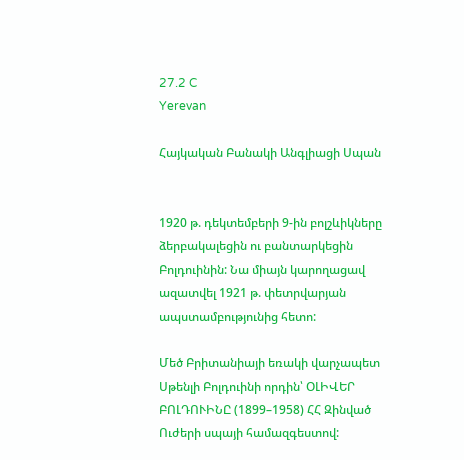27.2 C
Yerevan

Հայկական Բանակի Անգլիացի Սպան


1920 թ. դեկտեմբերի 9‑ին բոլշևիկները ձերբակալեցին ու բանտարկեցին Բոլդուինին: Նա միայն կարողացավ ազատվել 1921 թ. փետրվարյան ապստամբությունից հետո:

Մեծ Բրիտանիայի եռակի վարչապետ Սթենլի Բոլդուինի որդին՝ ՕԼԻՎԵՐ ԲՈԼԴՈՒԻՆԸ (1899–1958) ՀՀ Զինված Ուժերի սպայի համազգեստով: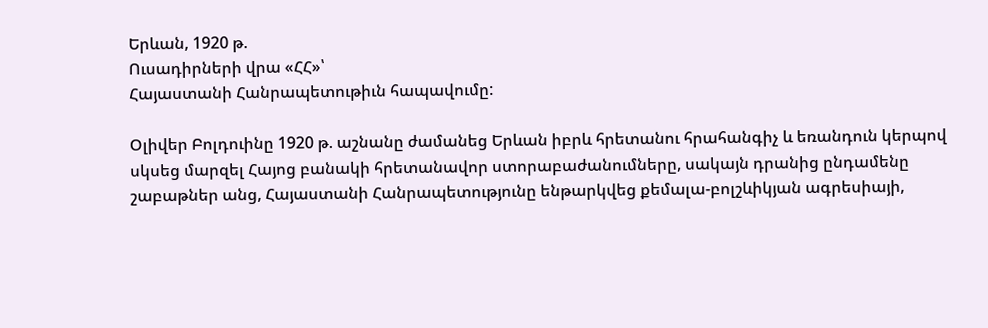Երևան, 1920 թ.
Ուսադիրների վրա «ՀՀ»՝
Հայաստանի Հանրապետութիւն հապավումը:

Օլիվեր Բոլդուինը 1920 թ. աշնանը ժամանեց Երևան իբրև հրետանու հրահանգիչ և եռանդուն կերպով սկսեց մարզել Հայոց բանակի հրետանավոր ստորաբաժանումները, սակայն դրանից ընդամենը շաբաթներ անց, Հայաստանի Հանրապետությունը ենթարկվեց քեմալա-բոլշևիկյան ագրեսիայի,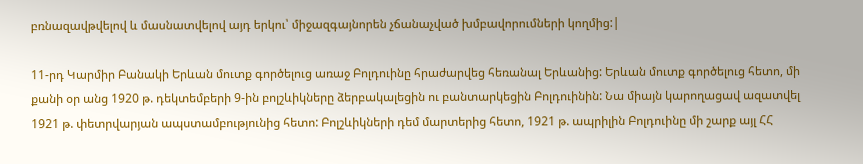բռնազավթվելով և մասնատվելով այդ երկու՝ միջազգայնորեն չճանաչված խմբավորումների կողմից:|

11-րդ Կարմիր Բանակի Երևան մուտք գործելուց առաջ Բոլդուինը հրաժարվեց հեռանալ Երևանից: Երևան մուտք գործելուց հետո, մի քանի օր անց 1920 թ. դեկտեմբերի 9‑ին բոլշևիկները ձերբակալեցին ու բանտարկեցին Բոլդուինին: Նա միայն կարողացավ ազատվել 1921 թ. փետրվարյան ապստամբությունից հետո: Բոլշևիկների դեմ մարտերից հետո, 1921 թ. ապրիլին Բոլդուինը մի շարք այլ ՀՀ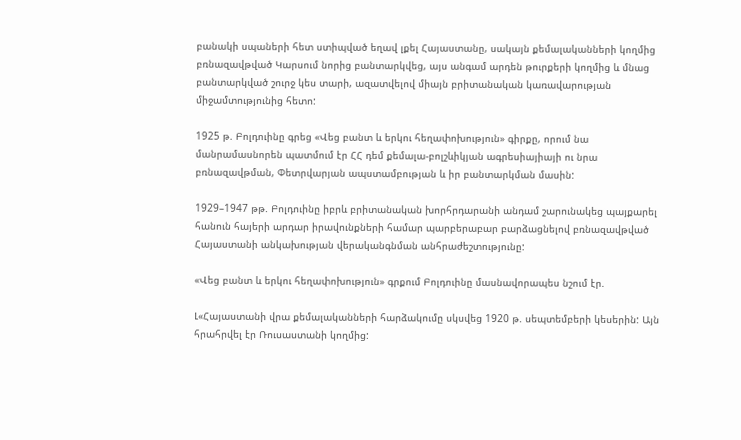բանակի սպաների հետ ստիպված եղավ լքել Հայաստանը, սակայն քեմալականների կողմից բռնազավթված Կարսում նորից բանտարկվեց, այս անգամ արդեն թուրքերի կողմից և մնաց բանտարկված շուրջ կես տարի, ազատվելով միայն բրիտանական կառավարության միջամտությունից հետո:

1925 թ. Բոլդուինը գրեց «Վեց բանտ և երկու հեղափոխություն» գիրքը, որում նա մանրամասնորեն պատմում էր ՀՀ դեմ քեմալա-բոլշևիկյան ագրեսիայիայի ու նրա բռնազավթման, Փետրվարյան ապստամբության և իր բանտարկման մասին:

1929–1947 թթ. Բոլդուինը իբրև բրիտանական խորհրդարանի անդամ շարունակեց պայքարել հանուն հայերի արդար իրավունքների համար պարբերաբար բարձացնելով բռնազավթված Հայաստանի անկախության վերականգնման անհրաժեշտությունը:

«Վեց բանտ և երկու հեղափոխություն» գրքում Բոլդուինը մասնավորապես նշում էր.

Լ«Հայաստանի վրա քեմալականների հարձակումը սկսվեց 1920 թ. սեպտեմբերի կեսերին: Այն հրահրվել էր Ռուսաստանի կողմից: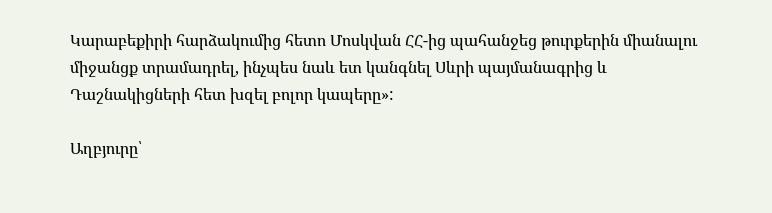Կարաբեքիրի հարձակումից հետո Մոսկվան ՀՀ-ից պահանջեց թուրքերին միանալու միջանցք տրամադրել, ինչպես նաև ետ կանգնել Սևրի պայմանագրից և Դաշնակիցների հետ խզել բոլոր կապերը»:

Աղբյուրը՝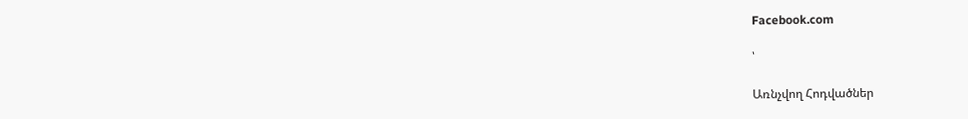Facebook.com

՝

Առնչվող Հոդվածներ